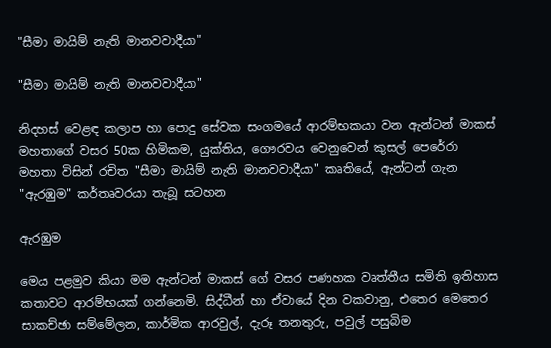"සීමා මායිම් නැති මානවවාදීයා"

"සීමා මායිම් නැති මානවවාදීයා"

නිදහස් වෙළඳ කලාප හා පොදු සේවක සංගමයේ ආරම්භකයා වන ඇන්ටන් මාකස් මහතාගේ වසර 50ක හිමිකම, යුක්තිය, ගෞරවය වෙනුවෙන් කුසල් පෙරේරා මහතා විසින් රචිත "සීමා මායිම් නැති මානවවාදීයා" කෘතියේ, ඇන්ටන් ගැන "ඇරඹුම" කර්තෘවරයා තැබූ සටහන

ඇරඹුම

මෙය පළමුව කියා මම ඇන්ටන් මාකස් ගේ වසර පණහක වෘත්තීය සමිති ඉතිහාස කතාවට ආරම්භයක් ගන්නෙමි. සිද්ධීන් හා ඒවායේ දින වකවානු, එතෙර මෙතෙර සාකච්ඡා සම්මේලන, කාර්මික ආරවුල්, දැරූ තනතුරු, පවුල් පසුබිම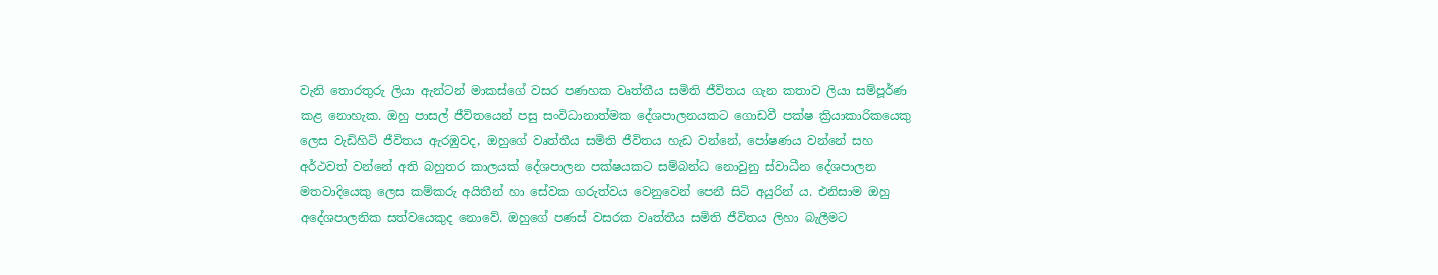වැනි තොරතුරු ලියා ඇන්ටන් මාකස්ගේ වසර පණහක වෘත්තීය සමිති ජීවිතය ගැන කතාව ලියා සම්පූර්ණ කළ නොහැක. ඔහු පාසල් ජීවිතයෙන් පසු සංවිධානාත්මක දේශපාලනයකට ගොඩවී පක්ෂ ක්‍රියාකාරිකයෙකු ලෙස වැඩිහිටි ජීවිතය ඇරඹුවද, ඔහුගේ වෘත්තීය සමිති ජීවිතය හැඩ වන්නේ, පෝෂණය වන්නේ සහ අර්ථවත් වන්නේ අති බහුතර කාලයක් දේශපාලන පක්ෂයකට සම්බන්ධ නොවුනු ස්වාධීන දේශපාලන මතවාදියෙකු ලෙස කම්කරු අයිතීන් හා සේවක ගරුත්වය වෙනුවෙන් පෙනී සිටි අයුරින් ය. එනිසාම ඔහු අදේශපාලනික සත්වයෙකුද නොවේ. ඔහුගේ පණස් වසරක වෘත්තීය සමිති ජීවිතය ලිහා බැලීමට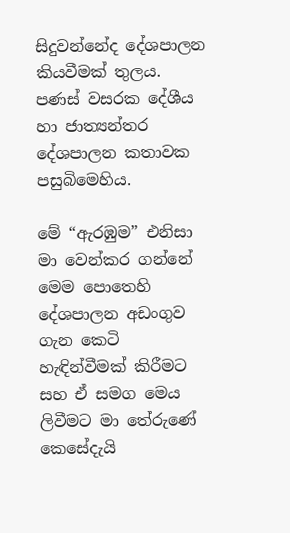සිදුවන්නේද දේශපාලන කියවීමක් තුලය. පණස් වසරක දේශීය හා ජාත්‍යන්තර දේශපාලන කතාවක පසුබිමෙහිය.

මේ “ඇරඹුම” එනිසා මා වෙන්කර ගන්නේ මෙම පොතෙහි දේශපාලන අඩංගුව ගැන කෙටි හැඳින්වීමක් කිරීමට සහ ඒ සමග මෙය ලිවීමට මා තේරුණේ කෙසේදැයි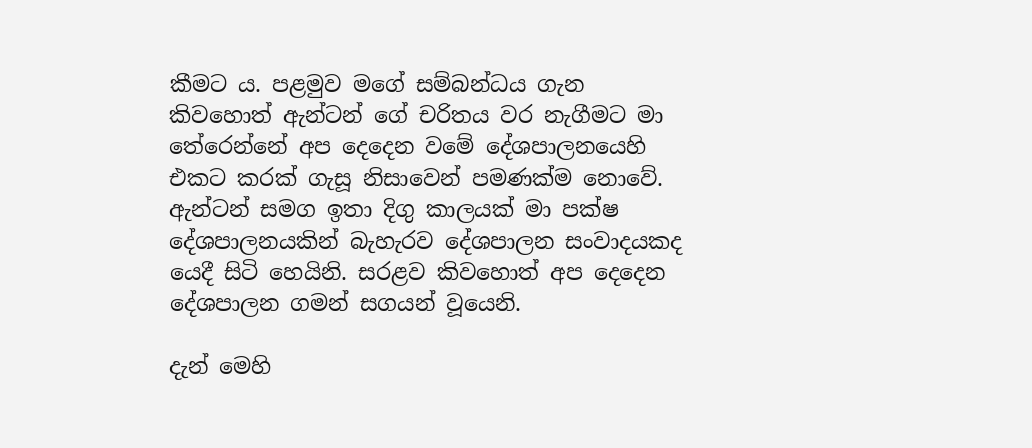කීමට ය. පළමුව මගේ සම්බන්ධය ගැන කිවහොත් ඇන්ටන් ගේ චරිතය වර නැගීමට මා තේරෙන්නේ අප දෙදෙන වමේ දේශපාලනයෙහි එකට කරක් ගැසූ නිසාවෙන් පමණක්ම නොවේ. ඇන්ටන් සමග ඉතා දිගු කාලයක් මා පක්ෂ දේශපාලනයකින් බැහැරව දේශපාලන සංවාදයකද යෙදී සිටි හෙයිනි. සරළව කිවහොත් අප දෙදෙන දේශපාලන ගමන් සගයන් වූයෙනි.

දැන් මෙහි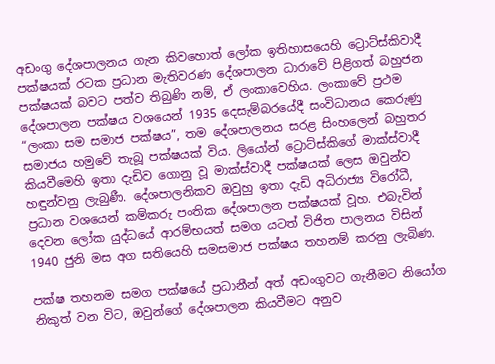අඩංගු දේශපාලනය ගැන කිවහොත් ලෝක ඉතිහාසයෙහි ට්‍රොට්ස්කිවාදී පක්ෂයක් රටක ප්‍රධාන මැතිවරණ දේශපාලන ධාරාවේ පිළිගත් බහුජන පක්ෂයක් බවට පත්ව තිබුණි නම්, ඒ ලංකාවෙහිය. ලංකාවේ ප්‍රථම දේශපාලන පක්ෂය වශයෙන් 1935 දෙසැම්බරයේදී සංවිධානය කෙරුණු “ලංකා සම සමාජ පක්ෂය”, තම දේශපාලනය සරළ සිංහලෙන් බහුතර සමාජය හමුවේ තැබූ පක්ෂයක් විය. ලියෝන් ට්‍රොට්ස්කිගේ මාක්ස්වාදී කියවීමෙහි ඉතා දැඩිව ගොනු වූ මාක්ස්වාදී පක්ෂයක් ලෙස ඔවුන්ව හඳුන්වනු ලැබුණී. දේශපාලනිකව ඔවුහු ඉතා දැඩි අධිරාජ්‍ය විරෝධී, ප්‍රධාන වශයෙන් කම්කරු පංතික දේශපාලන පක්ෂයක් වූහ. එබැවින් දෙවන ලෝක යුද්ධයේ ආරම්භයත් සමග යටත් විජිත පාලනය විසින් 1940 ජුනි මස අග සතියෙහි සමසමාජ පක්ෂය තහනම් කරනු ලැබිණ.

පක්ෂ තහනම සමග පක්ෂයේ ප්‍රධානීන් අත් අඩංගුවට ගැනීමට නියෝග නිකුත් වන විට, ඔවුන්ගේ දේශපාලන කියවීමට අනුව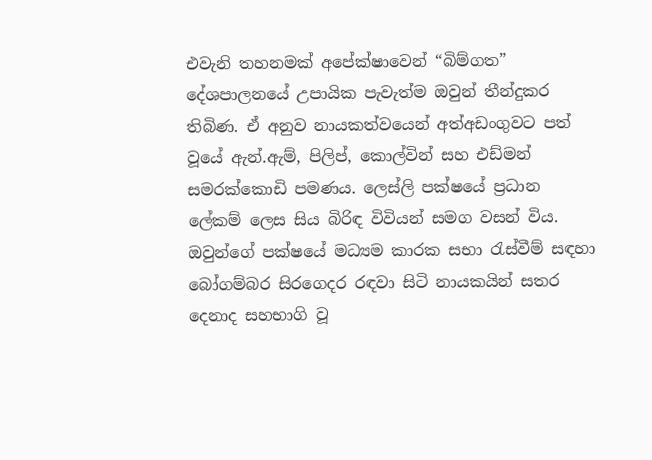එවැනි තහනමක් අපේක්ෂාවෙන් “බිම්ගත” දේශපාලනයේ උපායික පැවැත්ම ඔවුන් තීන්දුකර තිබිණ. ඒ අනුව නායකත්වයෙන් අත්අඩංගුවට පත් වූයේ ඇන්.ඇම්, පිලිප්, කොල්වින් සහ එඩ්මන් සමරක්කොඩි පමණය. ලෙස්ලි පක්ෂයේ ප්‍රධාන ලේකම් ලෙස සිය බිරිඳ විවියන් සමග වසන් විය. ඔවුන්ගේ පක්ෂයේ මධ්‍යම කාරක සභා රැස්වීම් සඳහා බෝගම්බර සිරගෙදර රඳවා සිටි නායකයින් සතර දෙනාද සහභාගි වූ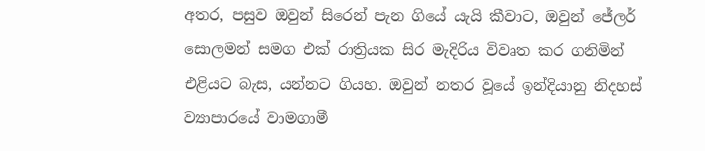අතර, පසුව ඔවුන් සිරෙන් පැන ගියේ යැයි කීවාට, ඔවුන් ජේලර් සොලමන් සමග එක් රාත්‍රියක සිර මැදිරිය විවෘත කර ගනිමින් එළියට බැස, යන්නට ගියහ. ඔවුන් නතර වූයේ ඉන්දියානු නිදහස් ව්‍යාපාරයේ වාමගාමී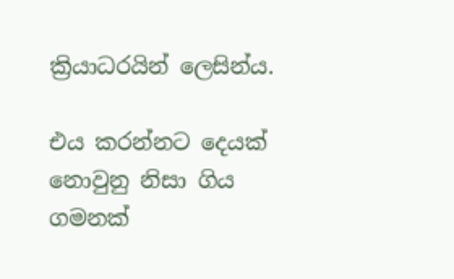ක්‍රියාධරයින් ලෙසින්ය.

එය කරන්නට දෙයක් නොවුනු නිසා ගිය ගමනක්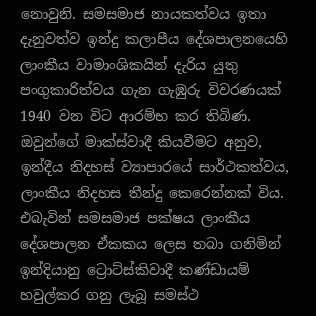නොවුනි. සමසමාජ නායකත්වය ඉතා දැනුවත්ව ඉන්දු කලාපීය දේශපාලනයෙහි ලාංකීය වාමාංශිකයින් දැරිය යුතු පංගුකාරිත්වය ගැන ගැඹුරු විවරණයක් 1940 වන විට ආරම්භ කර තිබිණ. ඔවුන්ගේ මාක්ස්වාදී කියවීමට අනුව, ඉන්දීය නිදහස් ව්‍යාපාරයේ සාර්ථකත්වය, ලාංකීය නිදහස තීන්දු කෙරෙන්නක් විය. එබැවින් සමසමාජ පක්ෂය ලාංකීය දේශපාලන ඒකකය ලෙස තබා ගනිමින් ඉන්දියානු ට්‍රොට්ස්කිවාදී කණ්ඩායම් හවුල්කර ගනු ලැබූ සමස්ථ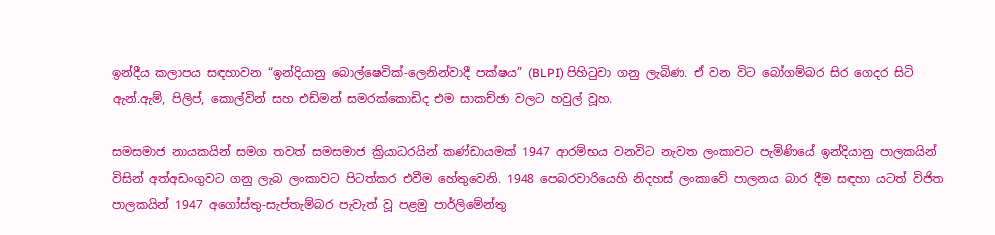ඉන්දීය කලාපය සඳහාවන “ඉන්දියානු බොල්ෂෙවික්-ලෙනින්වාදී පක්ෂය” (BLPI) පිහිටුවා ගනු ලැබිණ. ඒ වන විට බෝගම්බර සිර ගෙදර සිටි ඇන්.ඇම්, පිලිප්, කොල්වින් සහ එඩ්මන් සමරක්කොඩිද එම සාකච්ඡා වලට හවුල් වූහ.

සමසමාජ නායකයින් සමග තවත් සමසමාජ ක්‍රියාධරයින් කණ්ඩායමක් 1947 ආරම්භය වනවිට නැවත ලංකාවට පැමිණියේ ඉන්දියානු පාලකයින් විසින් අත්අඩංගුවට ගනු ලැබ ලංකාවට පිටත්කර එවීම හේතුවෙනි. 1948 පෙබරවාරියෙහි නිදහස් ලංකාවේ පාලනය බාර දීම සඳහා යටත් විජිත පාලකයින් 1947 අගෝස්තු-සැප්තැම්බර පැවැත් වූ පළමු පාර්ලිමේන්තු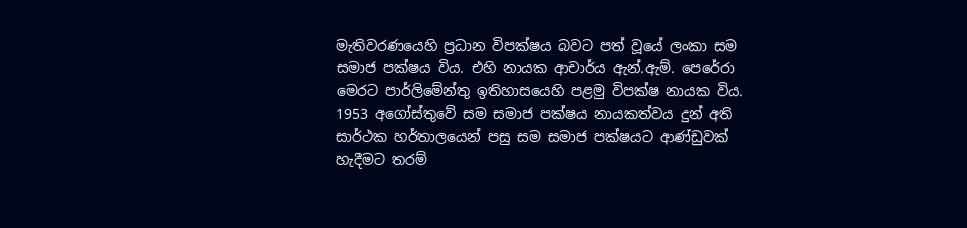මැතිවරණයෙහි ප්‍රධාන විපක්ෂය බවට පත් වූයේ ලංකා සම සමාජ පක්ෂය විය. එහි නායක ආචාර්ය ඇන්.ඇම්. පෙරේරා මෙරට පාර්ලිමේන්තු ඉතිහාසයෙහි පළමු විපක්ෂ නායක විය. 1953 අගෝස්තුවේ සම සමාජ පක්ෂය නායකත්වය දුන් අති සාර්ථක හර්තාලයෙන් පසු සම සමාජ පක්ෂයට ආණ්ඩුවක් හැදීමට තරම්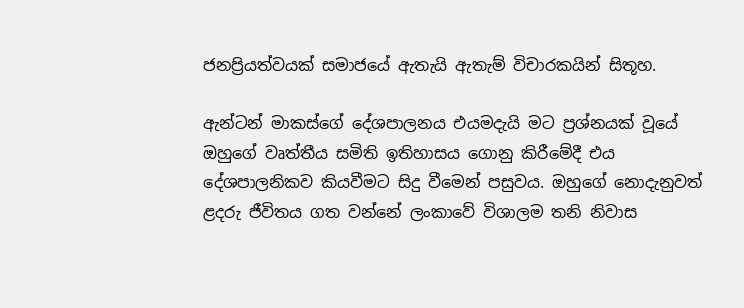ජනප්‍රියත්වයක් සමාජයේ ඇතැයි ඇතැම් විචාරකයින් සිතූහ.

ඇන්ටන් මාකස්ගේ දේශපාලනය එයමදැයි මට ප්‍රශ්නයක් වූයේ ඔහුගේ වෘත්තීය සමිති ඉතිහාසය ගොනු කිරීමේදී එය දේශපාලනිකව කියවීමට සිදු වීමෙන් පසුවය. ඔහුගේ නොදැනුවත් ළදරු ජීවිතය ගත වන්නේ ලංකාවේ විශාලම තනි නිවාස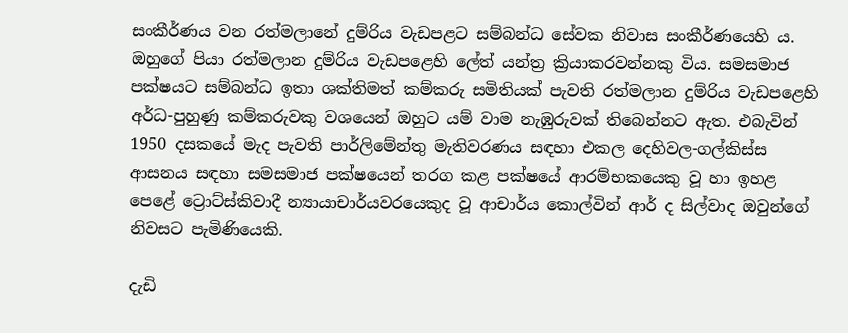සංකීර්ණය වන රත්මලානේ දුම්රිය වැඩපළට සම්බන්ධ සේවක නිවාස සංකීර්ණයෙහි ය. ඔහුගේ පියා රත්මලාන දුම්රිය වැඩපළෙහි ලේත් යන්ත්‍ර ක්‍රියාකරවන්නකු විය. සමසමාජ පක්ෂයට සම්බන්ධ ඉතා ශක්තිමත් කම්කරු සමිතියක් පැවති රත්මලාන දුම්රිය වැඩපළෙහි අර්ධ-පුහුණු කම්කරුවකු වශයෙන් ඔහුට යම් වාම නැඹුරුවක් තිබෙන්නට ඇත. එබැවින් 1950 දසකයේ මැද පැවති පාර්ලිමේන්තු මැතිවරණය සඳහා එකල දෙහිවල-ගල්කිස්ස ආසනය සඳහා සමසමාජ පක්ෂයෙන් තරග කළ පක්ෂයේ ආරම්භකයෙකු වූ හා ඉහළ පෙළේ ට්‍රොට්ස්කිවාදී න්‍යායාචාර්යවරයෙකුද වූ ආචාර්ය කොල්වින් ආර් ද සිල්වාද ඔවුන්ගේ නිවසට පැමිණියෙකි.

දැඩි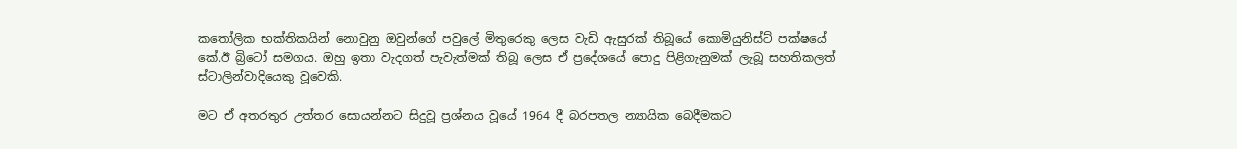කතෝලික භක්තිකයින් නොවුනු ඔවුන්ගේ පවුලේ මිතුරෙකු ලෙස වැඩි ඇසුරක් තිබූයේ කොමියුනිස්ට් පක්ෂයේ කේ.ඊ බ්‍රිටෝ සමගය. ඔහු ඉතා වැදගත් පැවැත්මක් තිබූ ලෙස ඒ ප්‍රදේශයේ පොදු පිළිගැනුමක් ලැබූ සහතිකලත් ස්ටාලින්වාදියෙකු වූවෙකි.

මට ඒ අතරතුර උත්තර සොයන්නට සිදුවූ ප්‍රශ්නය වූයේ 1964 දී බරපතල න්‍යායික බෙදීමකට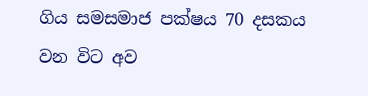ගිය සමසමාජ පක්ෂය 70 දසකය වන විට අව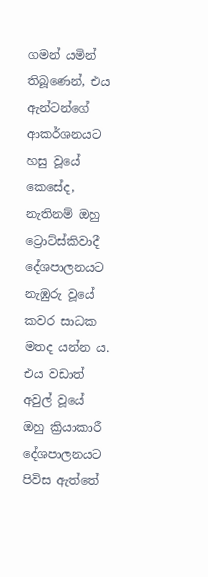ගමන් යමින් තිබූණෙන්, එය ඇන්ටන්ගේ ආකර්ශනයට හසු වූයේ කෙසේද, නැතිනම් ඔහු ට්‍රොට්ස්කිවාදී දේශපාලනයට නැඹුරු වූයේ කවර සාධක මතද යන්න ය. එය වඩාත් අවුල් වූයේ ඔහු ක්‍රියාකාරී දේශපාලනයට පිවිස ඇත්තේ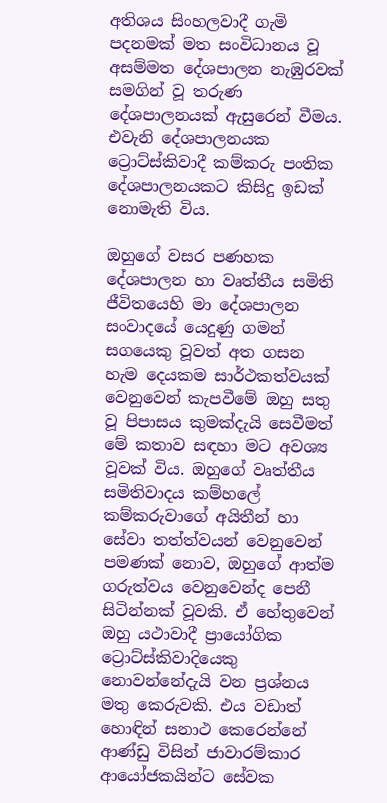අතිශය සිංහලවාදී ගැමි පදනමක් මත සංවිධානය වූ අසම්මත දේශපාලන නැඹුරවක් සමගින් වූ තරුණ දේශපාලනයක් ඇසුරෙන් වීමය. එවැනි දේශපාලනයක ට්‍රොට්ස්කිවාදී කම්කරු පංතික දේශපාලනයකට කිසිදු ඉඩක් නොමැති විය.

ඔහුගේ වසර පණහක දේශපාලන හා වෘත්තීය සමිති ජීවිතයෙහි මා දේශපාලන සංවාදයේ යෙදුණු ගමන් සගයෙකු වූවත් අත ගසන හැම දෙයකම සාර්ථකත්වයක් වෙනුවෙන් කැපවීමේ ඔහු සතු වූ පිපාසය කුමක්දැයි සෙවීමත් මේ කතාව සඳහා මට අවශ්‍ය වූවක් විය. ඔහුගේ වෘත්තීය සමිතිවාදය කම්හලේ කම්කරුවාගේ අයිතීන් හා සේවා තත්ත්වයන් වෙනුවෙන් පමණක් නොව, ඔහුගේ ආත්ම ගරුත්වය වෙනුවෙන්ද පෙනී සිටින්නක් වූවකි. ඒ හේතුවෙන් ඔහු යථාවාදී ප්‍රායෝගික ට්‍රොට්ස්කිවාදියෙකු නොවන්නේදැයි වන ප්‍රශ්නය මතු කෙරුවකි. එය වඩාත් හොඳින් සනාථ කෙරෙන්නේ ආණ්ඩු විසින් ජාවාරම්කාර ආයෝජකයින්ට සේවක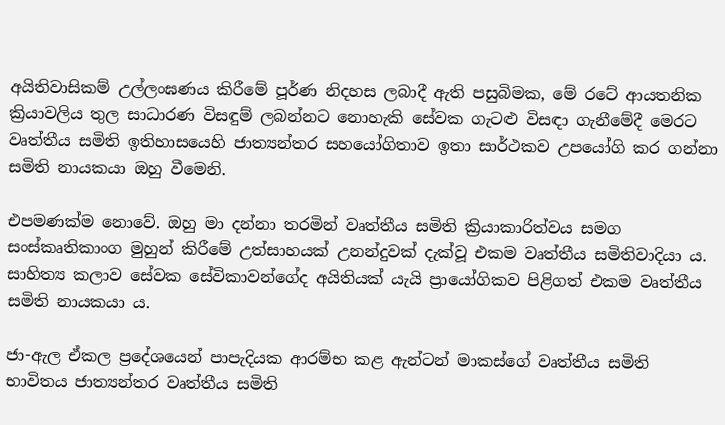අයිතිවාසිකම් උල්ලංඝණය කිරීමේ පූර්ණ නිදහස ලබාදී ඇති පසුබිමක, මේ රටේ ආයතනික ක්‍රියාවලිය තුල සාධාරණ විසඳුම් ලබන්නට නොහැකි සේවක ගැටළු විසඳා ගැනීමේදී මෙරට වෘත්තීය සමිති ඉතිහාසයෙහි ජාත්‍යන්තර සහයෝගිතාව ඉතා සාර්ථකව උපයෝගි කර ගන්නා සමිති නායකයා ඔහු වීමෙනි.

එපමණක්ම නොවේ. ඔහු මා දන්නා තරමින් වෘත්තීය සමිති ක්‍රියාකාරිත්වය සමග සංස්කෘතිකාංග මුහුන් කිරීමේ උත්සාහයක් උනන්දුවක් දැක්වූ එකම වෘත්තීය සමිතිවාදියා ය. සාහිත්‍ය කලාව සේවක සේවිකාවන්ගේද අයිතියක් යැයි ප්‍රායෝගිකව පිළිගත් එකම වෘත්තීය සමිති නායකයා ය.

ජා-ඇල ඒකල ප්‍රදේශයෙන් පාපැදියක ආරම්භ කළ ඇන්ටන් මාකස්ගේ වෘත්තීය සමිති භාවිතය ජාත්‍යන්තර වෘත්තීය සමිති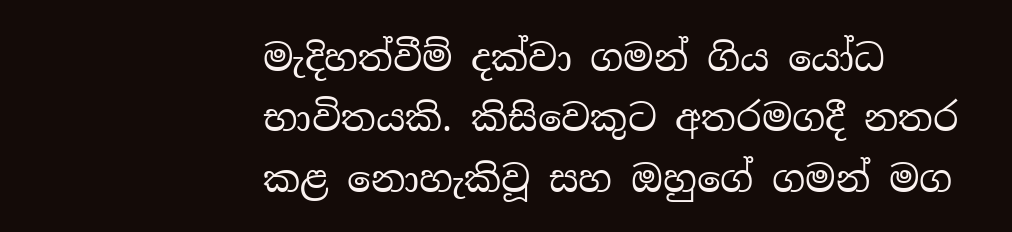මැදිහත්වීම් දක්වා ගමන් ගිය යෝධ භාවිතයකි. කිසිවෙකුට අතරමගදී නතර කළ නොහැකිවූ සහ ඔහුගේ ගමන් මග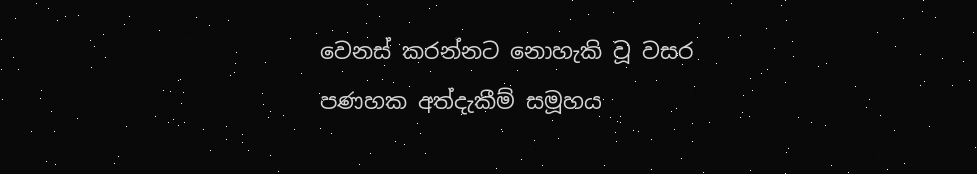වෙනස් කරන්නට නොහැකි වූ වසර පණහක අත්දැකීම් සමූහය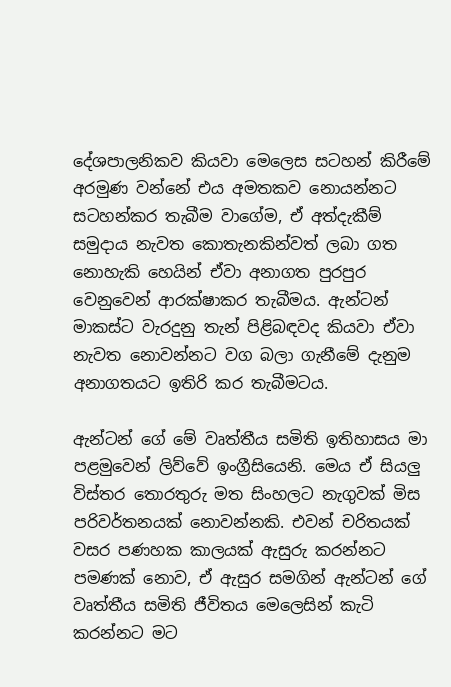දේශපාලනිකව කියවා මෙලෙස සටහන් කිරීමේ අරමුණ වන්නේ එය අමතකව නොයන්නට සටහන්කර තැබීම වාගේම, ඒ අත්දැකීම් සමුදාය නැවත කොතැනකින්වත් ලබා ගත නොහැකි හෙයින් ඒවා අනාගත පුරපුර වෙනුවෙන් ආරක්ෂාකර තැබීමය. ඇන්ටන් මාකස්ට වැරදුනු තැන් පිළිබඳවද කියවා ඒවා නැවත නොවන්නට වග බලා ගැනීමේ දැනුම අනාගතයට ඉතිරි කර තැබීමටය.

ඇන්ටන් ගේ මේ වෘත්තීය සමිති ඉතිහාසය මා පළමුවෙන් ලිව්වේ ඉංග්‍රීසියෙනි. මෙය ඒ සියලු විස්තර තොරතුරු මත සිංහලට නැගුවක් මිස පරිවර්තනයක් නොවන්නකි. එවන් චරිතයක් වසර පණහක කාලයක් ඇසුරු කරන්නට පමණක් නොව, ඒ ඇසුර සමගින් ඇන්ටන් ගේ වෘත්තීය සමිති ජීවිතය මෙලෙසින් කැටි කරන්නට මට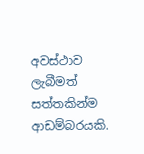අවස්ථාව ලැබීමත් සත්තකින්ම ආඩම්බරයකි.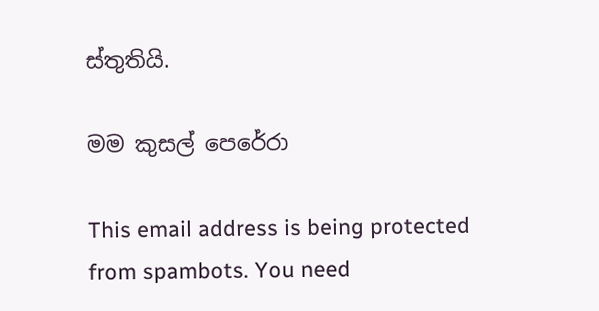ස්තුතියි.

මම කුසල් පෙරේරා

This email address is being protected from spambots. You need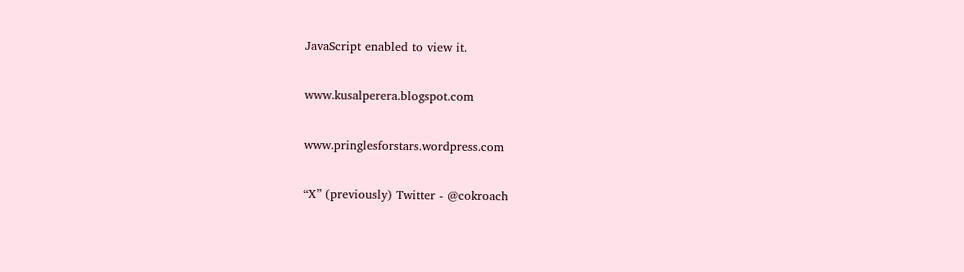JavaScript enabled to view it.

www.kusalperera.blogspot.com

www.pringlesforstars.wordpress.com

“X” (previously) Twitter - @cokroach